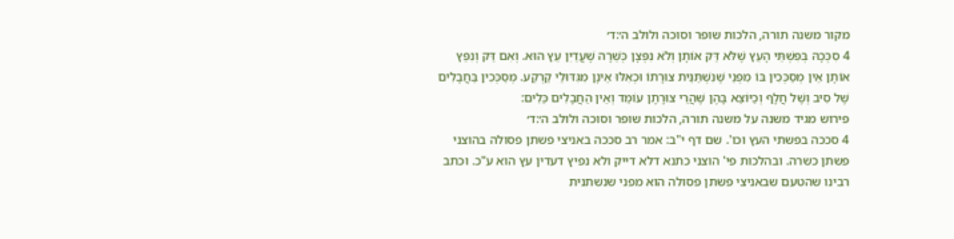מקור משנה תורה, הלכות שופר וסוכה ולולב ה׳:ד׳
4 סִכְּכָהּ בְּפִשְׁתֵּי הָעֵץ שֶׁלֹּא דַּק אוֹתָן וְלֹא נִפְּצָן כְּשֵׁרָה שֶׁעֲדַיִן עֵץ הוּא. וְאִם דַּק וְנִפֵּץ אוֹתָן אֵין מְסַכְּכִין בּוֹ מִפְּנֵי שֶׁנִּשְׁתַּנֵּית צוּרָתוֹ וּכְאִלּוּ אֵינָן מִגִּדּוּלֵי קַרְקַע. מְסַכְּכִין בַּחֲבָלִים שֶׁל סִיב וְשֶׁל חֲלָף וְכַיּוֹצֵא בָּהֶן שֶׁהֲרֵי צוּרָתָן עוֹמֵד וְאֵין הַחֲבָלִים כֵּלִים:
פירוש מגיד משנה על משנה תורה, הלכות שופר וסוכה ולולב ה׳:ד׳
4 סככה בפשתי העץ וכו'. שם דף י"ב: אמר רב סככה באניצי פשתן פסולה בהוצני פשתן כשרה. ובהלכות פי' הוצני כתנא דלא דייק ולא נפיץ דעדין עץ הוא ע"כ. וכתב רבינו שהטעם שבאניצי פשתן פסולה הוא מפני שנשתנית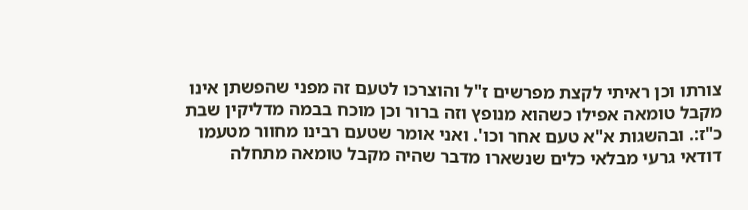צורתו וכן ראיתי לקצת מפרשים ז"ל והוצרכו לטעם זה מפני שהפשתן אינו מקבל טומאה אפילו כשהוא מנופץ וזה ברור וכן מוכח בבמה מדליקין שבת כ"ז:. ובהשגות א"א טעם אחר וכו'. ואני אומר שטעם רבינו מחוור מטעמו דודאי גרעי מבלאי כלים שנשארו מדבר שהיה מקבל טומאה מתחלה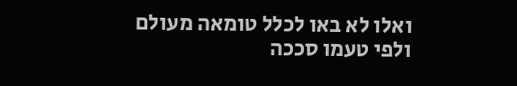ואלו לא באו לכלל טומאה מעולם ולפי טעמו סככה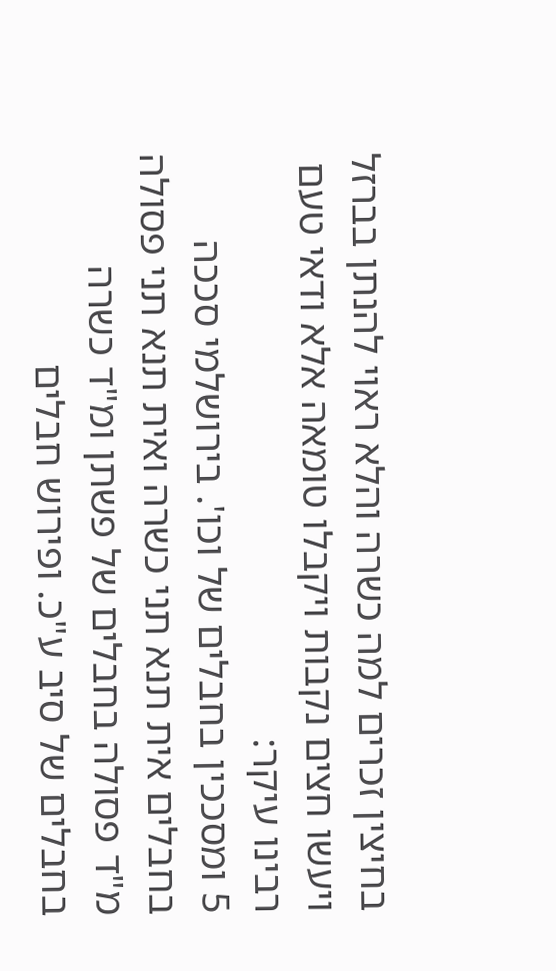בחיצין זכרים למה כשרה והלא ראוי להנתן בברזל ויעשו חצים נקבות ויקבלו טומאה אלא ודאי טעם רבינו עיקר:
5 ומסככין בחבלים של וכו'. בירושלמי סככה בחבלים אית תנא תני כשרה ואית תנא תני פסולה מ"ד פסולה בחבלים של פשתן ומ"ד כשרה בחבלים של סיב ע"כ. ופירוש חבלים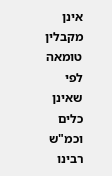אינן מקבלין טומאה לפי שאינן כלים וכמ"ש רבינו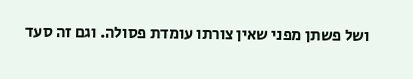ושל פשתן מפני שאין צורתו עומדת פסולה. וגם זה סעד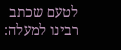לטעם שכתב רבינו למעלה: